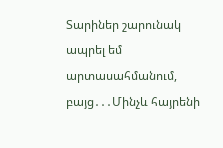Տարիներ շարունակ ապրել եմ արտասահմանում, բայց․․․Մինչև հայրենի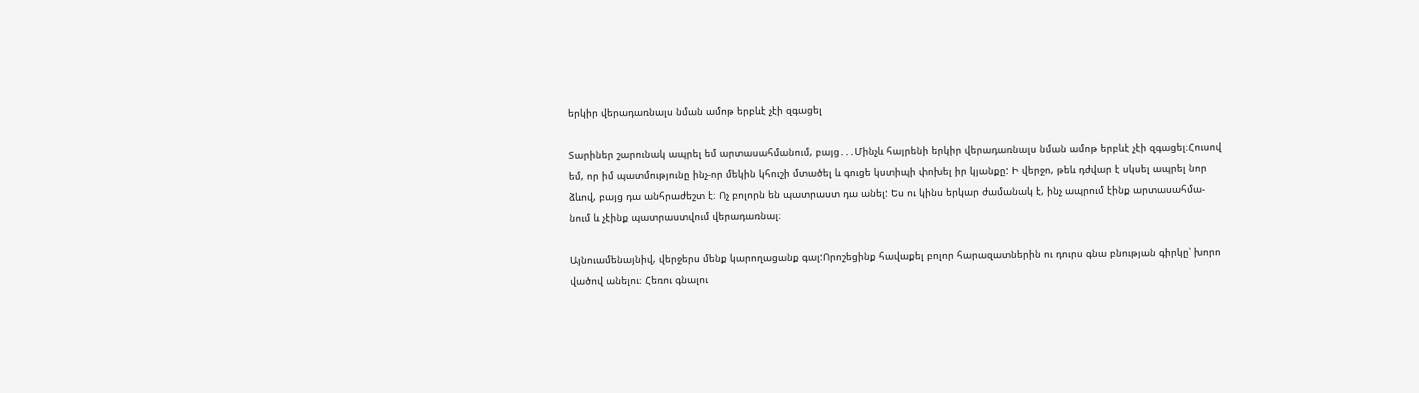երկիր վերադառնալս նման ամոթ երբևէ չէի զգացել

Տարիներ շարունակ ապրել եմ արտասահմանում, բայց․․․Մինչև հայրենի երկիր վերադառնալս նման ամոթ երբևէ չէի զգացել։Հուսով
եմ, որ իմ պատմությունը ինչ-որ մեկին կհուշի մտածել և գուցե կստիպի փոխել իր կյանքը: Ի վերջո, թեև դժվար է սկսել ապրել նոր
ձևով, բայց դա անհրաժեշտ է։ Ոչ բոլորն են պատրաստ դա անել: Ես ու կինս երկար ժամանակ է, ինչ ապրում էինք արտասահմա-
նում և չէինք պատրաստվում վերադառնալ։

Այնուամենայնիվ, վերջերս մենք կարողացանք գալ:Որոշեցինք հավաքել բոլոր հարազատներին ու դուրս գնա բնության գիրկը՝ խորո
վածով անելու։ Հեռու գնալու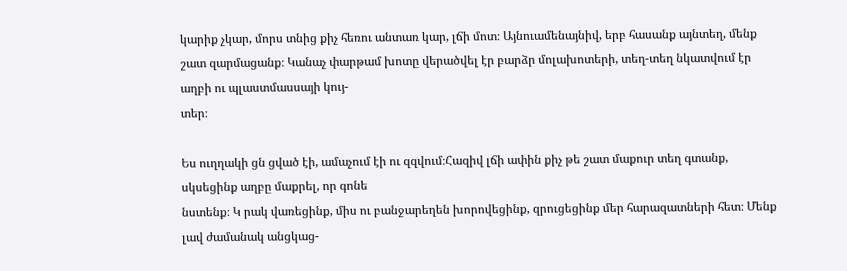կարիք չկար, մորս տնից քիչ հեռու անտառ կար, լճի մոտ։ Այնուամենայնիվ, երբ հասանք այնտեղ, մենք
շատ զարմացանք։ Կանաչ փարթամ խոտը վերածվել էր բարձր մոլախոտերի, տեղ-տեղ նկատվում էր աղբի ու պլաստմասսայի կույ-
տեր։

Ես ուղղակի ցն ցված էի, ամաչում էի ու զզվում։Հազիվ լճի ափին քիչ թե շատ մաքուր տեղ գտանք, սկսեցինք աղբը մաքրել, որ գոնե
նստենք։ Կ րակ վառեցինք, միս ու բանջարեղեն խորովեցինք, զրուցեցինք մեր հարազատների հետ։ Մենք լավ ժամանակ անցկաց-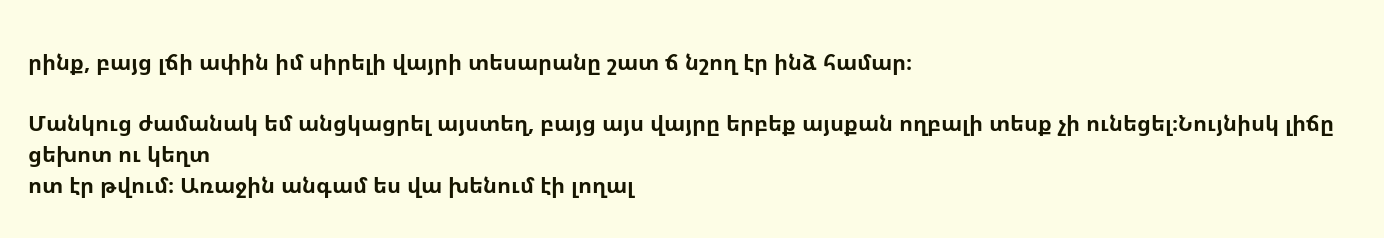րինք, բայց լճի ափին իմ սիրելի վայրի տեսարանը շատ ճ նշող էր ինձ համար։

Մանկուց ժամանակ եմ անցկացրել այստեղ, բայց այս վայրը երբեք այսքան ողբալի տեսք չի ունեցել։Նույնիսկ լիճը ցեխոտ ու կեղտ
ոտ էր թվում։ Առաջին անգամ ես վա խենում էի լողալ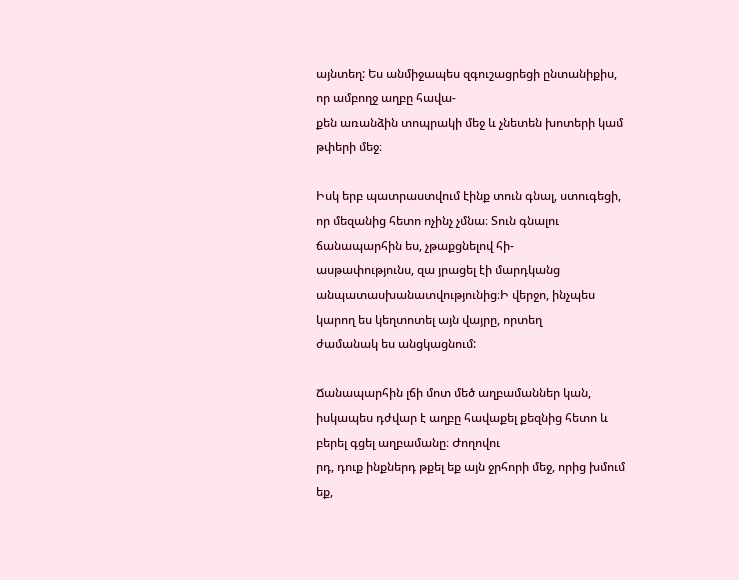այնտեղ: Ես անմիջապես զգուշացրեցի ընտանիքիս, որ ամբողջ աղբը հավա-
քեն առանձին տոպրակի մեջ և չնետեն խոտերի կամ թփերի մեջ։

Իսկ երբ պատրաստվում էինք տուն գնալ, ստուգեցի, որ մեզանից հետո ոչինչ չմնա։ Տուն գնալու ճանապարհին ես, չթաքցնելով հի-
ասթափությունս, զա յրացել էի մարդկանց անպատասխանատվությունից։Ի վերջո, ինչպես կարող ես կեղտոտել այն վայրը, որտեղ
ժամանակ ես անցկացնում:

Ճանապարհին լճի մոտ մեծ աղբամաններ կան, իսկապես դժվար է աղբը հավաքել քեզնից հետո և բերել գցել աղբամանը։ Ժողովու
րդ, դուք ինքներդ թքել եք այն ջրհորի մեջ, որից խմում եք,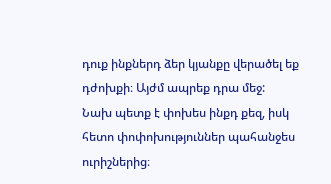դուք ինքներդ ձեր կյանքը վերածել եք դժոխքի։ Այժմ ապրեք դրա մեջ:
Նախ պետք է փոխես ինքդ քեզ, իսկ հետո փոփոխություններ պահանջես ուրիշներից։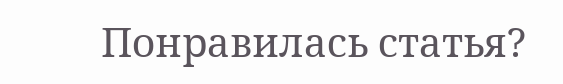Понравилась статья?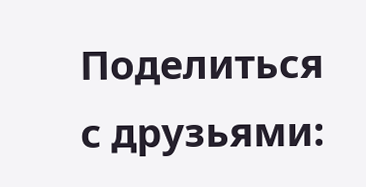Поделиться с друзьями: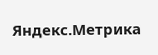Яндекс.Метрика